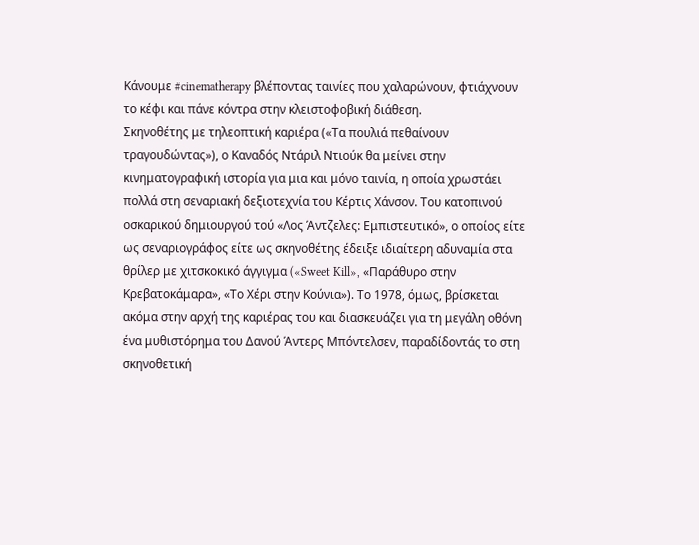Κάνουμε #cinematherapy βλέποντας ταινίες που χαλαρώνουν, φτιάχνουν το κέφι και πάνε κόντρα στην κλειστοφοβική διάθεση.
Σκηνοθέτης με τηλεοπτική καριέρα («Τα πουλιά πεθαίνουν τραγουδώντας»), ο Καναδός Ντάριλ Ντιούκ θα μείνει στην κινηματογραφική ιστορία για μια και μόνο ταινία, η οποία χρωστάει πολλά στη σεναριακή δεξιοτεχνία του Κέρτις Χάνσον. Του κατοπινού οσκαρικού δημιουργού τού «Λος Άντζελες: Εμπιστευτικό», ο οποίος είτε ως σεναριογράφος είτε ως σκηνοθέτης έδειξε ιδιαίτερη αδυναμία στα θρίλερ με χιτσκοκικό άγγιγμα («Sweet Kill», «Παράθυρο στην Κρεβατοκάμαρα», «Το Χέρι στην Κούνια»). Το 1978, όμως, βρίσκεται ακόμα στην αρχή της καριέρας του και διασκευάζει για τη μεγάλη οθόνη ένα μυθιστόρημα του Δανού Άντερς Μπόντελσεν, παραδίδοντάς το στη σκηνοθετική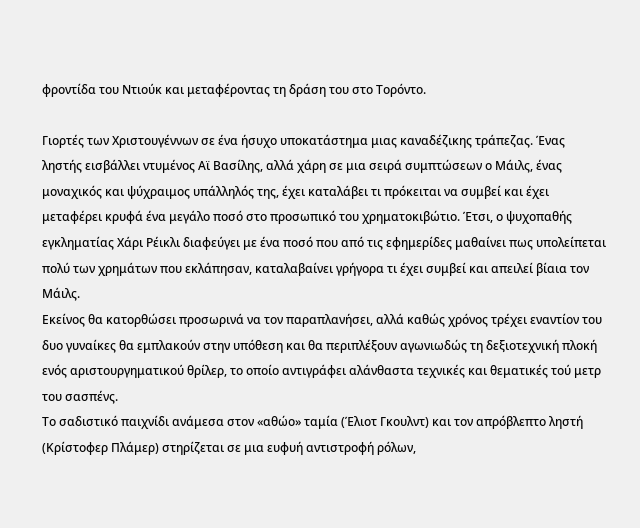φροντίδα του Ντιούκ και μεταφέροντας τη δράση του στο Τορόντο.

Γιορτές των Χριστουγέννων σε ένα ήσυχο υποκατάστημα μιας καναδέζικης τράπεζας. Ένας ληστής εισβάλλει ντυμένος Αϊ Βασίλης, αλλά χάρη σε μια σειρά συμπτώσεων ο Μάιλς, ένας μοναχικός και ψύχραιμος υπάλληλός της, έχει καταλάβει τι πρόκειται να συμβεί και έχει μεταφέρει κρυφά ένα μεγάλο ποσό στο προσωπικό του χρηματοκιβώτιο. Έτσι, ο ψυχοπαθής εγκληματίας Χάρι Ρέικλι διαφεύγει με ένα ποσό που από τις εφημερίδες μαθαίνει πως υπολείπεται πολύ των χρημάτων που εκλάπησαν, καταλαβαίνει γρήγορα τι έχει συμβεί και απειλεί βίαια τον Μάιλς.
Εκείνος θα κατορθώσει προσωρινά να τον παραπλανήσει, αλλά καθώς χρόνος τρέχει εναντίον του δυο γυναίκες θα εμπλακούν στην υπόθεση και θα περιπλέξουν αγωνιωδώς τη δεξιοτεχνική πλοκή ενός αριστουργηματικού θρίλερ, το οποίο αντιγράφει αλάνθαστα τεχνικές και θεματικές τού μετρ του σασπένς.
Το σαδιστικό παιχνίδι ανάμεσα στον «αθώο» ταμία (Έλιοτ Γκουλντ) και τον απρόβλεπτο ληστή (Κρίστοφερ Πλάμερ) στηρίζεται σε μια ευφυή αντιστροφή ρόλων,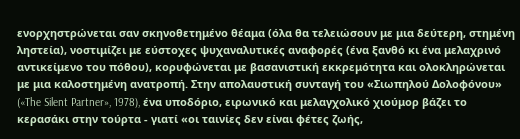ενορχηστρώνεται σαν σκηνοθετημένο θέαμα (όλα θα τελειώσουν με μια δεύτερη, στημένη ληστεία), νοστιμίζει με εύστοχες ψυχαναλυτικές αναφορές (ένα ξανθό κι ένα μελαχρινό αντικείμενο του πόθου), κορυφώνεται με βασανιστική εκκρεμότητα και ολοκληρώνεται με μια καλοστημένη ανατροπή. Στην απολαυστική συνταγή του «Σιωπηλού Δολοφόνου» («The Silent Partner», 1978), ένα υποδόριο, ειρωνικό και μελαγχολικό χιούμορ βάζει το κερασάκι στην τούρτα - γιατί «οι ταινίες δεν είναι φέτες ζωής,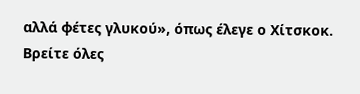αλλά φέτες γλυκού», όπως έλεγε ο Χίτσκοκ.
Βρείτε όλες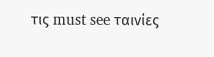τις must see ταινίες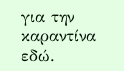για την καραντίνα εδώ.